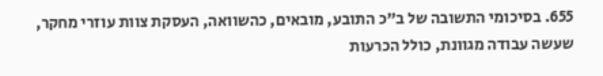655. בסיכומי התשובה של ב"כ התובע, מובאים, כהשוואה, העסקת צוות עוזרי מחקר, שעשה עבודה מגוונת, כולל הכרעות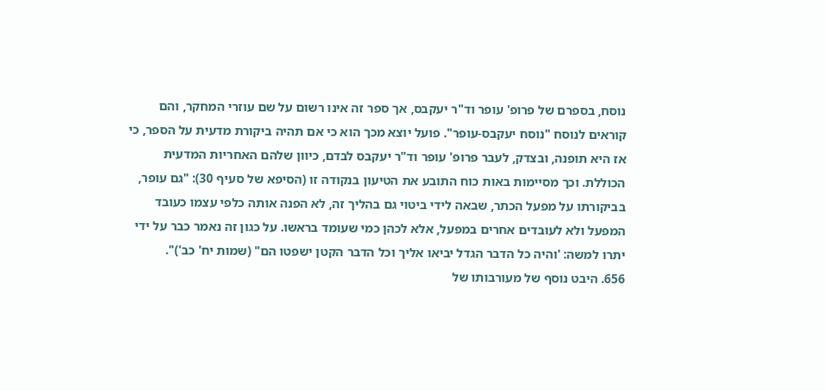נוסח, בספרם של פרופ' עופר וד"ר יעקבס, אך ספר זה אינו רשום על שם עוזרי המחקר, והם קוראים לנוסח "נוסח יעקבס-עופר". פועל יוצא מכך הוא כי אם תהיה ביקורת מדעית על הספר, כי אז היא תופנה, ובצדק, לעבר פרופ' עופר וד"ר יעקבס לבדם, כיוון שלהם האחריות המדעית הכוללת. וכך מסיימות באות כוח התובע את הטיעון בנקודה זו (הסיפא של סעיף 30): "גם עופר, בביקורתו על מפעל הכתר, שבאה לידי ביטוי גם בהליך זה, לא הפנה אותה כלפי עצמו כעובד המפעל ולא לעובדים אחרים במפעל, אלא לכהן כמי שעומד בראשו. על כגון זה נאמר כבר על ידי יתרו למשה: 'והיה כל הדבר הגדל יביאו אליך וכל הדבר הקטן ישפטו הם" (שמות יח' כב')".
656. היבט נוסף של מעורבותו של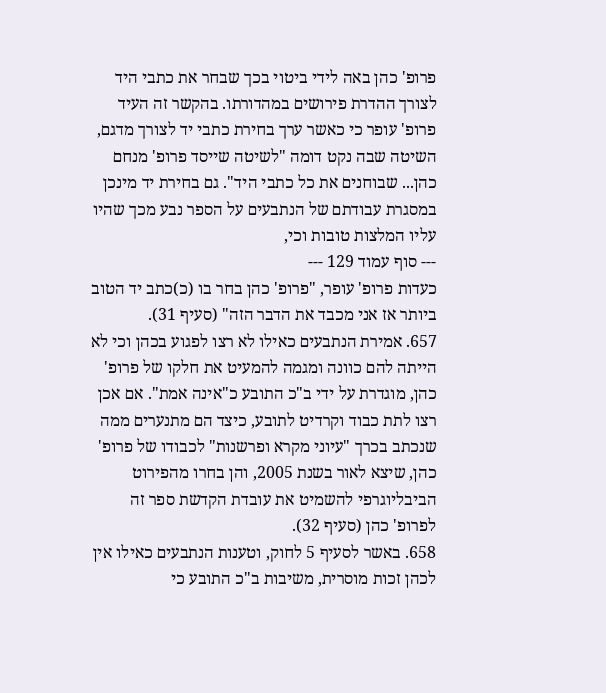פרופ' כהן באה לידי ביטוי בכך שבחר את כתבי היד לצורך ההדרת פירושים במהדורתו. בהקשר זה העיד פרופ' עופר כי כאשר ערך בחירת כתבי יד לצורך מדגם, השיטה שבה נקט דומה "לשיטה שייסד פרופ' מנחם כהן... שבוחנים את כל כתבי היד". גם בחירת יד מינכן במסגרת עבודתם של הנתבעים על הספר נבע מכך שהיו עליו המלצות טובות וכי,
--- סוף עמוד 129 ---
כעדות פרופ' עופר, "פרופ' כהן בחר בו (כ)כתב יד הטוב ביותר אז אני מכבד את הדבר הזה" (סעיף 31).
657. אמירת הנתבעים כאילו לא רצו לפגוע בכהן וכי לא הייתה להם כוונה ומגמה להמעיט את חלקו של פרופ' כהן, מוגדרת על ידי ב"כ התובע כ"אינה אמת". אם אכן רצו לתת כבוד וקרדיט לתובע, כיצד הם מתנערים ממה שנכתב בכרך "עיוני מקרא ופרשנות" לכבודו של פרופ' כהן, שיצא לאור בשנת 2005, והן בחרו מהפירוט הביבליוגרפי להשמיט את עובדת הקדשת ספר זה לפרופ' כהן (סעיף 32).
658. באשר לסעיף 5 לחוק, וטענות הנתבעים כאילו אין לכהן זכות מוסרית, משיבות ב"כ התובע כי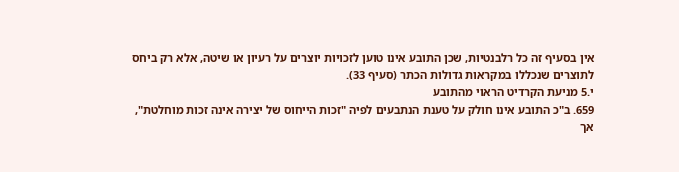אין בסעיף זה כל רלבנטיות, שכן התובע אינו טוען לזכויות יוצרים על רעיון או שיטה, אלא רק ביחס לתוצרים שנכללו במקראות גדולות הכתר (סעיף 33).
י.5 מניעת הקרדיט הראוי מהתובע
659. ב"כ התובע אינו חולק על טענת הנתבעים לפיה "זכות הייחוס של יצירה אינה זכות מוחלטת", אך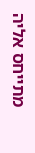מתייחס אליה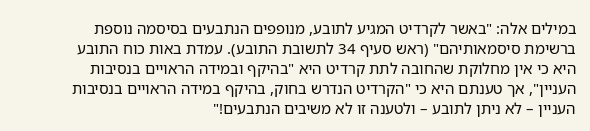במילים אלה: "באשר לקרדיט המגיע לתובע, מנופפים הנתבעים בסיסמה נוספת ברשימת סיסמאותיהם" (ראש סעיף 34 לתשובת התובע). עמדת באות כוח התובע היא כי אין מחלוקת שהחובה לתת קרדיט היא "בהיקף ובמידה הראויים בנסיבות העניין", אך טענתם היא כי "הקרדיט הנדרש בחוק, בהיקף במידה הראויים בנסיבות העניין – לא ניתן לתובע – ולטענה זו לא משיבים הנתבעים!"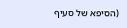(הסיפא של סעיף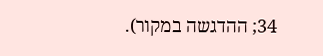34; ההדגשה במקור).